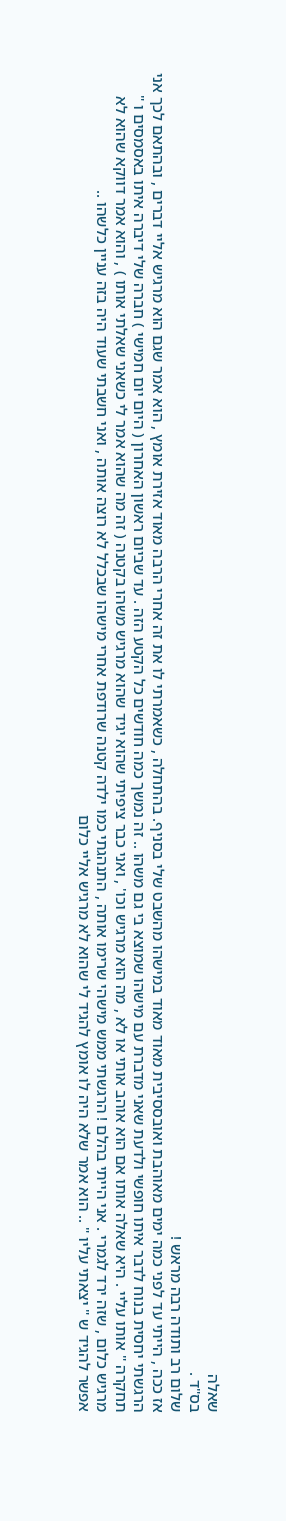שאלה
בס"ד .
שלום רב ותודה רבה מראש !
אז ככה , הייתי עד לפני כמה ימים מאוהבת ואובססיבית מאוד מאוד במישהו מהשבט שלי בסניף. בהתחלה , כשאמרתי לו את זה אחרי הרבה מאוד אזירת אומץ , הוא אמר שגם הוא מרגיש אליי דברים , ובהתאם לכך אני הרגשתי יחסית בנוח לדבר איתו חופשי ולדעת שאני מדברת עם מישהו שמוצא בי גם משהו .. זה נמשך כמה חודשים כל הקטע הזה . עד שביום ראשון האחרון ( היום יום חמישי ) חברה שלי דיברה איתו באסמסים ו " תחקרה " אותו עליי . היא שאלה אותו אם הוא אוהב אותי או לא , מה הוא מרגיש וכו' , ואני כבר ציפיתי שהוא יגיד שהוא מרגיש משהו בקטנה ( זה מה שהוא אמר לי כשאני שאלתי אותו ) , והוא אמר דווקא שהוא לא מרגיש כלום , שזה ירד לגמרי . אני הייתי בהלם ! הרגשתי ממש מישהי שרימו אותה , התנהגתי כמו ילדה קטנה שרודפת אחרי מישהו שבכלל לא רוצה אותה , ואני חשבתי שעוד היה בזה עניין כלשהו ..
אפשר להגיד ש " יצאתי עליו " .. הוא אמר שלא היה לו אומץ להגיד לי שהוא לא מרגיש אליי כלום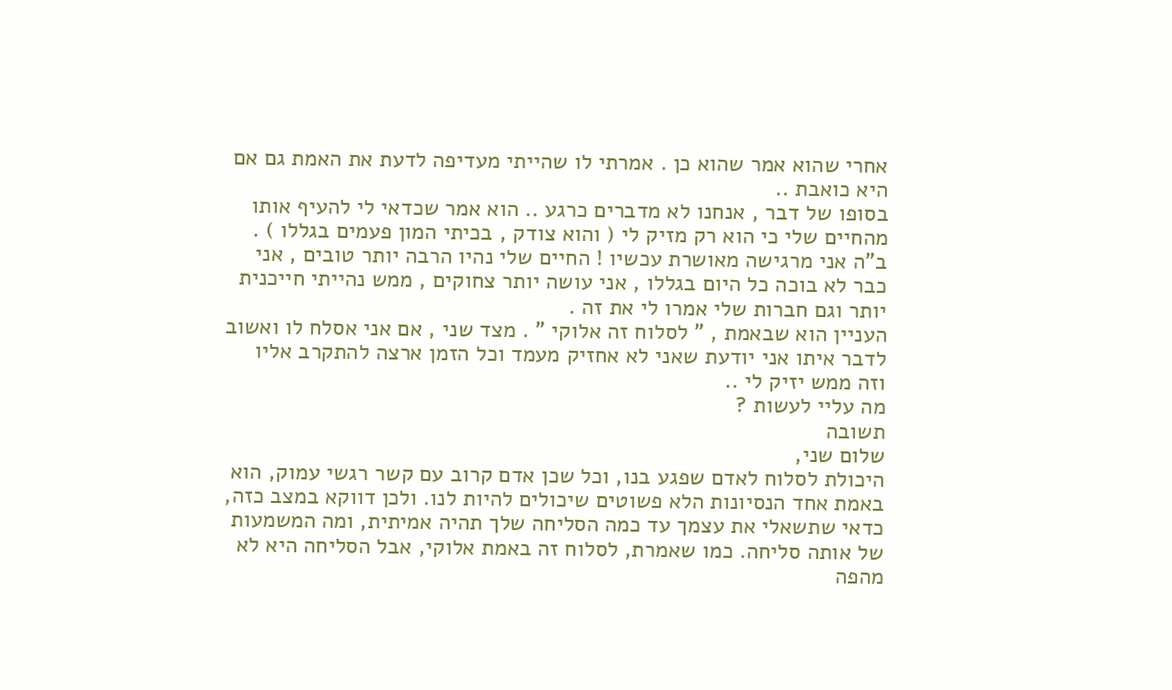אחרי שהוא אמר שהוא כן . אמרתי לו שהייתי מעדיפה לדעת את האמת גם אם היא כואבת ..
בסופו של דבר , אנחנו לא מדברים כרגע .. הוא אמר שכדאי לי להעיף אותו מהחיים שלי כי הוא רק מזיק לי ( והוא צודק , בכיתי המון פעמים בגללו ) .
ב"ה אני מרגישה מאושרת עכשיו ! החיים שלי נהיו הרבה יותר טובים , אני כבר לא בוכה כל היום בגללו , אני עושה יותר צחוקים , ממש נהייתי חייכנית יותר וגם חברות שלי אמרו לי את זה .
העניין הוא שבאמת , " לסלוח זה אלוקי " . מצד שני , אם אני אסלח לו ואשוב לדבר איתו אני יודעת שאני לא אחזיק מעמד וכל הזמן ארצה להתקרב אליו וזה ממש יזיק לי ..
מה עליי לעשות ?
תשובה
שלום שני,
היכולת לסלוח לאדם שפגע בנו, וכל שכן אדם קרוב עם קשר רגשי עמוק, הוא באמת אחד הנסיונות הלא פשוטים שיכולים להיות לנו. ולכן דווקא במצב כזה, כדאי שתשאלי את עצמך עד כמה הסליחה שלך תהיה אמיתית, ומה המשמעות של אותה סליחה. כמו שאמרת, לסלוח זה באמת אלוקי, אבל הסליחה היא לא מהפה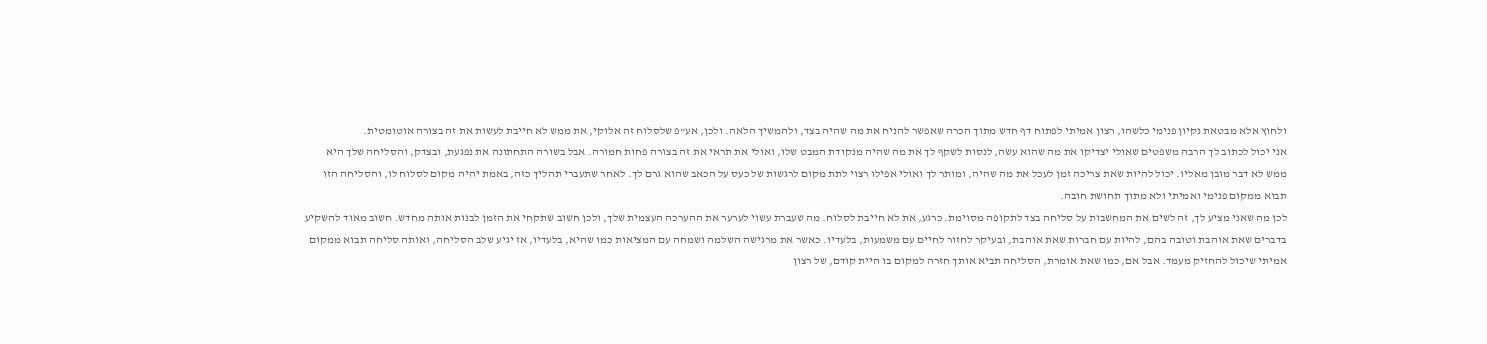ולחוץ אלא מבטאת נקיון פנימי כלשהו, רצון אמיתי לפתוח דף חדש מתוך הכרה שאפשר להניח את מה שהיה בצד, ולהמשיך הלאה. ולכן, אע"פ שלסלוח זה אלוקי, את ממש לא חייבת לעשות את זה בצורה אוטומטית.
אני יכול לכתוב לך הרבה משפטים שאולי יצדיקו את מה שהוא עשה, לנסות לשקף לך את מה שהיה מנקודת המבט שלו, ואולי את תראי את זה בצורה פחות חמורה. אבל בשורה התחתונה את נפגעת, ובצדק, והסליחה שלך היא ממש לא דבר מובן מאליו. יכול להיות שאת צריכה זמן לעכל את מה שהיה, ומותר לך ואולי אפילו רצוי לתת מקום לרגשות של כעס על הכאב שהוא גרם לך. לאחר שתעברי תהליך כזה, באמת יהיה מקום לסלוח לו, והסליחה הזו תבוא ממקום פנימי ואמיתי ולא מתוך תחושת חובה.
לכן מה שאני מציע לך, זה לשים את המחשבות על סליחה בצד לתקופה מסוימת. כרגע, את לא חייבת לסלוח. מה שעברת עשוי לערער את ההערכה העצמית שלך, ולכן חשוב שתקחי את הזמן לבנות אותה מחדש. חשוב מאוד להשקיע בדברים שאת אוהבת וטובה בהם, להיות עם חברות שאת אוהבת, ובעיקר לחזור לחיים עם משמעות, בלעדיו. כאשר את מרגישה השלמה ושמחה עם המציאות כמו שהיא, בלעדיו, אז יגיע שלב הסליחה, ואותה סליחה תבוא ממקום אמיתי שיכול להחזיק מעמד. אבל אם, כמו שאת אומרת, הסליחה תביא אותך חזרה למקום בו היית קודם, של רצון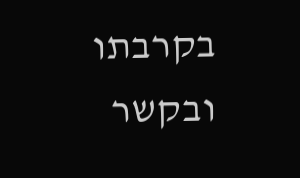בקרבתו ובקשר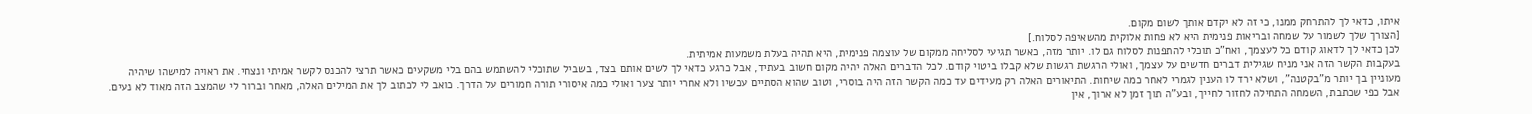איתו, כדאי לך להתרחק ממנו, כי זה לא יקדם אותך לשום מקום.
[הצורך שלך לשמור על שמחה ובריאות פנימית היא לא פחות אלוקית מהשאיפה לסלוח.]
לכן כדאי לך לדאוג קודם כל לעצמך, ואח"כ תוכלי להתפנות לסלוח גם לו. יותר מזה, כאשר תגיעי לסליחה ממקום של עוצמה פנימית, היא תהיה בעלת משמעות אמיתית.
בעקבות הקשר הזה אני מניח שגילית דברים חדשים על עצמך, ואולי הרגשת רגשות שלא קבלו ביטוי קודם. לכל הדברים האלה יהיה מקום חשוב בעתיד, אבל כרגע כדאי לך לשים אותם בצד, בשביל שתוכלי להשתמש בהם בלי משקעים כאשר תרצי להכנס לקשר אמיתי ונצחי. את ראויה למישהו שיהיה מעוניין בך יותר מ"בקטנה", ושלא ירד לו הענין לגמרי לאחר כמה שיחות. התיאורים האלה רק מעידים עד כמה הקשר הזה היה בוסרי, וטוב שהוא הסתיים עכשיו ולא אחרי יותר צער ואולי כמה איסורי תורה חמורים על הדרך. כואב לי לכתוב לך את המילים האלה, מאחר וברור לי שהמצב הזה מאוד לא נעים. אבל כפי שכתבת, השמחה התחילה לחזור לחייך, ובע"ה תוך זמן לא ארוך, אין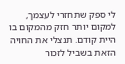לי ספק שתחזרי לעצמך, למקום יותר חזק מהמקום בו היית קודם. תנצלי את החויה הזאת בשביל לזכור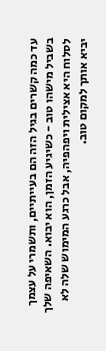עד כמה קשרים בגיל הזה הם בעייתיים, ותשמרי על עצמך בשביל מישהו טוב - כשיגיע הזמן, הוא יבוא. השאיפה שלך לסלוח היא אצילית ויפהפיה, אבל כרגע המימוש שלה לא יביא אותך למקום טוב.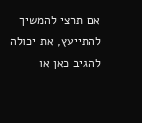אם תרצי להמשיך להתייעץ, את יכולה להגיב כאן או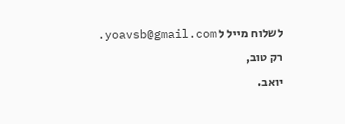לשלוח מייל ל yoavsb@gmail.com.
רק טוב,
יואב.